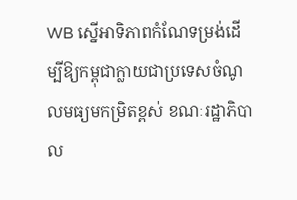WB ស្នើអាទិភាពកំណែទម្រង់ដើម្បីឱ្យកម្ពុជាក្លាយជាប្រទេសចំណូលមធ្យមកម្រិតខ្ពស់ ខណៈរដ្ឋាភិបាល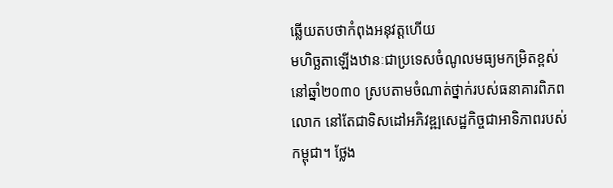ឆ្លើយតបថាកំពុងអនុវត្តហើយ
មហិច្ឆតាឡើងឋានៈជាប្រទេសចំណូលមធ្យមកម្រិតខ្ពស់នៅឆ្នាំ២០៣០ ស្របតាមចំណាត់ថ្នាក់របស់ធនាគារពិភពលោក នៅតែជាទិសដៅអភិវឌ្ឍសេដ្ឋកិច្ចជាអាទិភាពរបស់កម្ពុជា។ ថ្លែង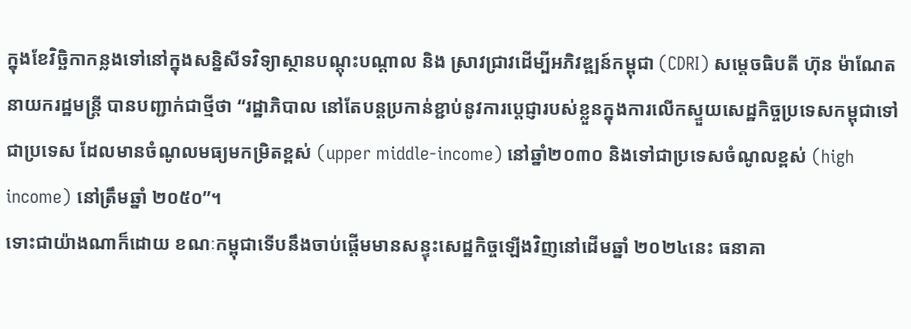ក្នុងខែវិច្ឆិកាកន្លងទៅនៅក្នុងសន្និសីទវិទ្យាស្ថានបណ្តុះបណ្តាល និង ស្រាវជ្រាវដើម្បីអភិវឌ្ឍន៍កម្ពុជា (CDRI) សម្តេចធិបតី ហ៊ុន ម៉ាណែត នាយករដ្ឋមន្ត្រី បានបញ្ជាក់ជាថ្មីថា “រដ្ឋាភិបាល នៅតែបន្តប្រកាន់ខ្ជាប់នូវការប្តេជ្ញារបស់ខ្លួនក្នុងការលើកស្ទួយសេដ្ឋកិច្ចប្រទេសកម្ពុជាទៅជាប្រទេស ដែលមានចំណូលមធ្យមកម្រិតខ្ពស់ (upper middle-income) នៅឆ្នាំ២០៣០ និងទៅជាប្រទេសចំណូលខ្ពស់ (high income) នៅត្រឹមឆ្នាំ ២០៥០”។
ទោះជាយ៉ាងណាក៏ដោយ ខណៈកម្ពុជាទើបនឹងចាប់ផ្តើមមានសន្ទុះសេដ្ឋកិច្ចឡើងវិញនៅដើមឆ្នាំ ២០២៤នេះ ធនាគា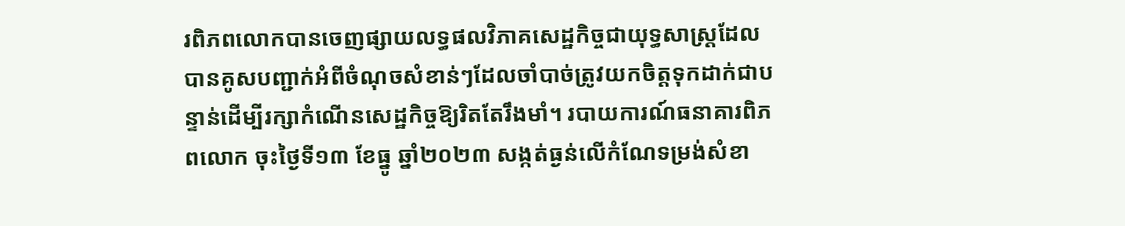រពិភពលោកបានចេញផ្សាយលទ្ធផលវិភាគសេដ្ឋកិច្ចជាយុទ្ធសាស្ត្រដែលបានគូសបញ្ជាក់អំពីចំណុចសំខាន់ៗដែលចាំបាច់ត្រូវយកចិត្តទុកដាក់ជាបន្ទាន់ដើម្បីរក្សាកំណើនសេដ្ឋកិច្ចឱ្យរិតតែរឹងមាំ។ របាយការណ៍ធនាគារពិភពលោក ចុះថ្ងៃទី១៣ ខែធ្នូ ឆ្នាំ២០២៣ សង្កត់ធ្ងន់លើកំណែទម្រង់សំខា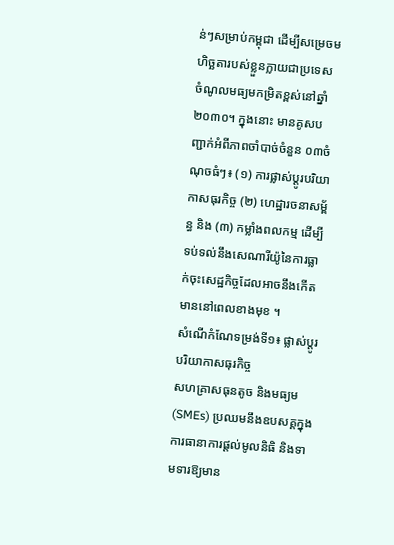ន់ៗសម្រាប់កម្ពុជា ដើម្បីសម្រេចមហិច្ឆតារបស់ខ្លួនក្លាយជាប្រទេស ចំណូលមធ្យមកម្រិតខ្ពស់នៅឆ្នាំ ២០៣០។ ក្នុងនោះ មានគូសបញ្ជាក់អំពីភាពចាំបាច់ចំនួន ០៣ចំណុចធំៗ៖ (១) ការផ្លាស់ប្តូរបរិយាកាសធុរកិច្ច (២) ហេដ្ឋារចនាសម្ព័ន្ធ និង (៣) កម្លាំងពលកម្ម ដើម្បីទប់ទល់នឹងសេណារីយ៉ូនៃការធ្លាក់ចុះសេដ្ឋកិច្ចដែលអាចនឹងកើតមាននៅពេលខាងមុខ ។
សំណើកំណែទម្រង់ទី១៖ ផ្លាស់ប្តូរបរិយាកាសធុរកិច្ច
សហគ្រាសធុនតូច និងមធ្យម (SMEs) ប្រឈមនឹងឧបសគ្គក្នុងការធានាការផ្តល់មូលនិធិ និងទាមទារឱ្យមាន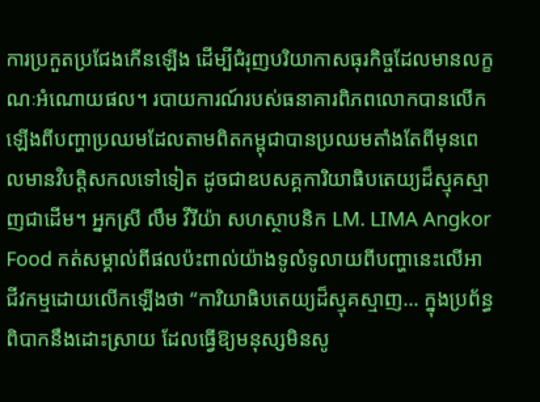ការប្រកួតប្រជែងកើនឡើង ដើម្បីជំរុញបរិយាកាសធុរកិច្ចដែលមានលក្ខណៈអំណោយផល។ របាយការណ៍របស់ធនាគារពិភពលោកបានលើកឡើងពីបញ្ហាប្រឈមដែលតាមពិតកម្ពុជាបានប្រឈមតាំងតែពីមុនពេលមានវិបត្តិសកលទៅទៀត ដូចជាឧបសគ្គការិយាធិបតេយ្យដ៏ស្មុគស្មាញជាដើម។ អ្នកស្រី លឹម វីរីយ៉ា សហស្ថាបនិក LM. LIMA Angkor Food កត់សម្គាល់ពីផលប៉ះពាល់យ៉ាងទូលំទូលាយពីបញ្ហានេះលើអាជីវកម្មដោយលើកឡើងថា “ការិយាធិបតេយ្យដ៏ស្មុគស្មាញ… ក្នុងប្រព័ន្ធពិបាកនឹងដោះស្រាយ ដែលធ្វើឱ្យមនុស្សមិនសូ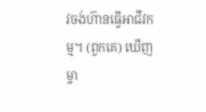វចង់ហ៊ានធ្វើអាជីវកម្ម។ (ពួកគេ) ឃើញម្ចា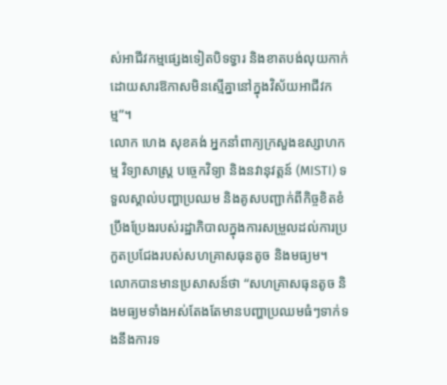ស់អាជីវកម្មផ្សេងទៀតបិទទ្វារ និងខាតបង់លុយកាក់ ដោយសារឱកាសមិនស្មើគ្នានៅក្នុងវិស័យអាជីវកម្ម”។
លោក ហេង សុខគង់ អ្នកនាំពាក្យក្រសួងឧស្សាហកម្ម វិទ្យាសាស្ត្រ បច្ចេកវិទ្យា និងនវានុវត្តន៍ (MISTI) ទទួលស្គាល់បញ្ហាប្រឈម និងគូសបញ្ជាក់ពីកិច្ចខិតខំប្រឹងប្រែងរបស់រដ្ឋាភិបាលក្នុងការសម្រួលដល់ការប្រកួតប្រជែងរបស់សហគ្រាសធុនតូច និងមធ្យម។
លោកបានមានប្រសាសន៍ថា “សហគ្រាសធុនតូច និងមធ្យមទាំងអស់តែងតែមានបញ្ហាប្រឈមធំៗទាក់ទងនឹងការទ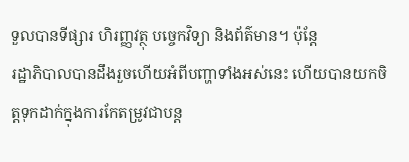ទួលបានទីផ្សារ ហិរញ្ញវត្ថុ បច្ចេកវិទ្យា និងព័ត៌មាន។ ប៉ុន្តែ
រដ្ឋាភិបាលបានដឹងរួចហើយអំពីបញ្ហាទាំងអស់នេះ ហើយបានយកចិត្តទុកដាក់ក្នុងការកែតម្រូវជាបន្ត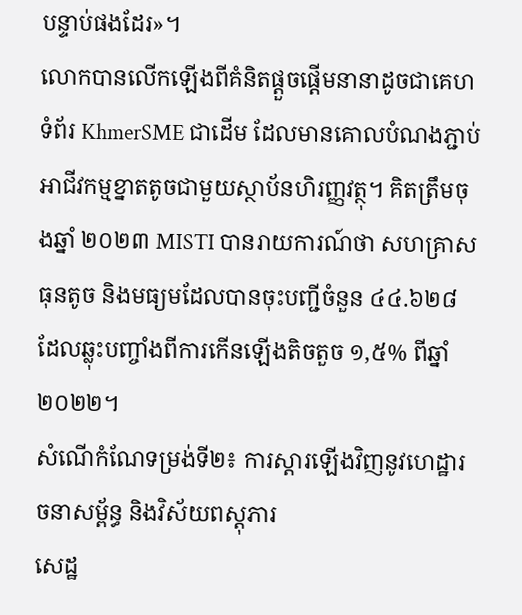បន្ទាប់ផងដែរ»។
លោកបានលើកឡើងពីគំនិតផ្តួចផ្តើមនានាដូចជាគេហទំព័រ KhmerSME ជាដើម ដែលមានគោលបំណងភ្ជាប់អាជីវកម្មខ្នាតតូចជាមួយស្ថាប័នហិរញ្ញវត្ថុ។ គិតត្រឹមចុងឆ្នាំ ២០២៣ MISTI បានរាយការណ៍ថា សហគ្រាសធុនតូច និងមធ្យមដែលបានចុះបញ្ជីចំនួន ៤៤.៦២៨ ដែលឆ្លុះបញ្ចាំងពីការកើនឡើងតិចតួច ១,៥% ពីឆ្នាំ ២០២២។
សំណើកំណែទម្រង់ទី២៖ ការស្តារឡើងវិញនូវហេដ្ឋារចនាសម្ព័ន្ធ និងវិស័យពស្តុភារ
សេដ្ឋ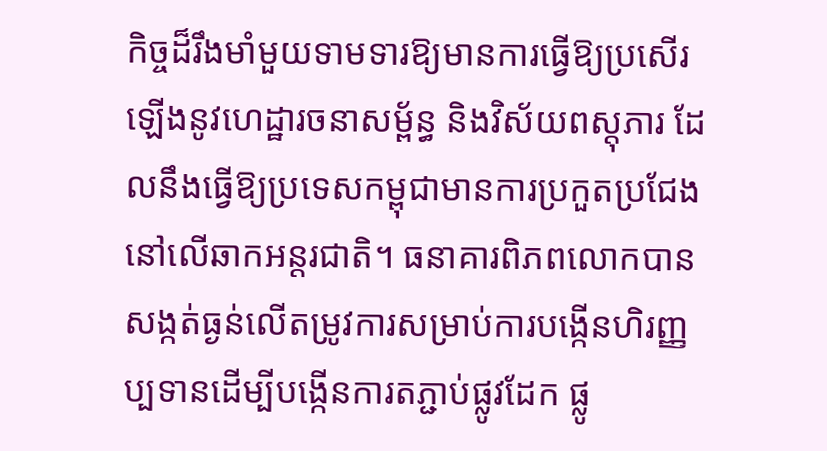កិច្ចដ៏រឹងមាំមួយទាមទារឱ្យមានការធ្វើឱ្យប្រសើរឡើងនូវហេដ្ឋារចនាសម្ព័ន្ធ និងវិស័យពស្តុភារ ដែលនឹងធ្វើឱ្យប្រទេសកម្ពុជាមានការប្រកួតប្រជែងនៅលើឆាកអន្តរជាតិ។ ធនាគារពិភពលោកបានសង្កត់ធ្ងន់លើតម្រូវការសម្រាប់ការបង្កើនហិរញ្ញប្បទានដើម្បីបង្កើនការតភ្ជាប់ផ្លូវដែក ផ្លូ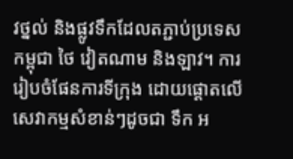វថ្នល់ និងផ្លូវទឹកដែលតភ្ជាប់ប្រទេសកម្ពុជា ថៃ វៀតណាម និងឡាវ។ ការរៀបចំផែនការទីក្រុង ដោយផ្តោតលើសេវាកម្មសំខាន់ៗដូចជា ទឹក អ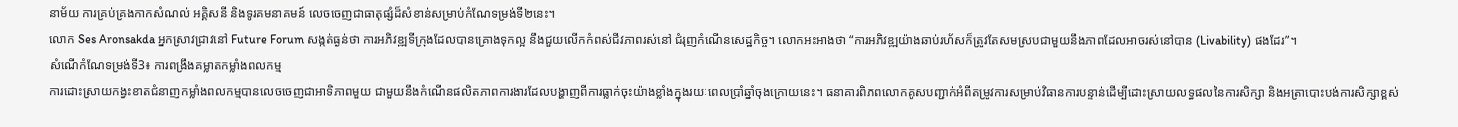នាម័យ ការគ្រប់គ្រងកាកសំណល់ អគ្គិសនី និងទូរគមនាគមន៍ លេចចេញជាធាតុផ្សំដ៏សំខាន់សម្រាប់កំណែទម្រង់ទី២នេះ។
លោក Ses Aronsakda អ្នកស្រាវជ្រាវនៅ Future Forum សង្កត់ធ្ងន់ថា ការអភិវឌ្ឍទីក្រុងដែលបានគ្រោងទុកល្អ នឹងជួយលើកកំពស់ជីវភាពរស់នៅ ជំរុញកំណើនសេដ្ឋកិច្ច។ លោកអះអាងថា “ការអភិវឌ្ឍយ៉ាងឆាប់រហ័សក៏ត្រូវតែសមស្របជាមួយនឹងភាពដែលអាចរស់នៅបាន (Livability) ផងដែរ”។
សំណើកំណែទម្រង់ទី3៖ ការពង្រឹងគម្លាតកម្លាំងពលកម្ម
ការដោះស្រាយកង្វះខាតជំនាញកម្លាំងពលកម្មបានលេចចេញជាអាទិភាពមួយ ជាមួយនឹងកំណើនផលិតភាពការងារដែលបង្ហាញពីការធ្លាក់ចុះយ៉ាងខ្លាំងក្នុងរយៈពេលប្រាំឆ្នាំចុងក្រោយនេះ។ ធនាគារពិភពលោកគូសបញ្ជាក់អំពីតម្រូវការសម្រាប់វិធានការបន្ទាន់ដើម្បីដោះស្រាយលទ្ធផលនៃការសិក្សា និងអត្រាបោះបង់ការសិក្សាខ្ពស់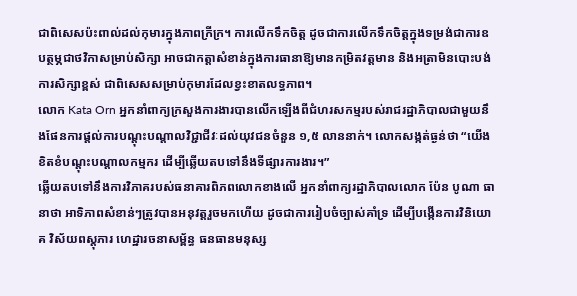ជាពិសេសប៉ះពាល់ដល់កុមារក្នុងភាពក្រីក្រ។ ការលើកទឹកចិត្ត ដូចជាការលើកទឹកចិត្តក្នុងទម្រង់ជាការឧបត្ថម្ភជាថវិកាសម្រាប់សិក្សា អាចជាកត្តាសំខាន់ក្នុងការធានាឱ្យមានកម្រិតវត្តមាន និងអត្រាមិនបោះបង់ការសិក្សាខ្ពស់ ជាពិសេសសម្រាប់កុមារដែលខ្វះខាតលទ្ធភាព។
លោក Kata Orn អ្នកនាំពាក្យក្រសួងការងារបានលើកឡើងពីជំហរសកម្មរបស់រាជរដ្ឋាភិបាលជាមួយនឹងផែនការផ្តល់ការបណ្តុះបណ្តាលវិជ្ជាជីវៈដល់យុវជនចំនួន ១,៥ លាននាក់។ លោកសង្កត់ធ្ងន់ថា “យើងខិតខំបណ្តុះបណ្តាលកម្មករ ដើម្បីឆ្លើយតបទៅនឹងទីផ្សារការងារ។”
ឆ្លើយតបទៅនឹងការវិភាគរបស់ធនាគារពិភពលោកខាងលើ អ្នកនាំពាក្យរដ្ឋាភិបាលលោក ប៉ែន បូណា ធានាថា អាទិភាពសំខាន់ៗត្រូវបានអនុវត្តរួចមកហើយ ដូចជាការរៀបចំច្បាស់គាំទ្រ ដើម្បីបង្កើនការវិនិយោគ វិស័យពស្តុភារ ហេដ្ឋារចនាសម្ព័ន្ធ ធនធានមនុស្ស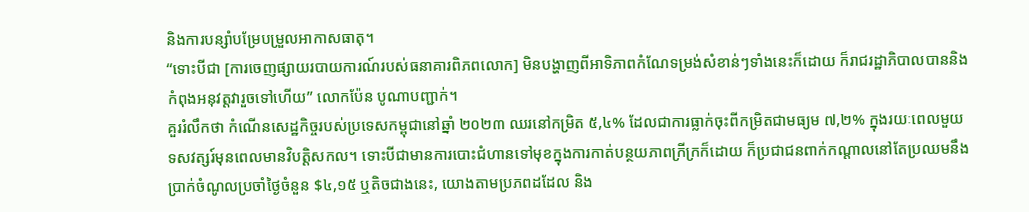និងការបន្សាំបម្រែបម្រួលអាកាសធាតុ។
“ទោះបីជា [ការចេញផ្សាយរបាយការណ៍របស់ធនាគារពិភពលោក] មិនបង្ហាញពីអាទិភាពកំណែទម្រង់សំខាន់ៗទាំងនេះក៏ដោយ ក៏រាជរដ្ឋាភិបាលបាននិងកំពុងអនុវត្តវារួចទៅហើយ” លោកប៉ែន បូណាបញ្ជាក់។
គួររំលឹកថា កំណើនសេដ្ឋកិច្ចរបស់ប្រទេសកម្ពុជានៅឆ្នាំ ២០២៣ ឈរនៅកម្រិត ៥,៤% ដែលជាការធ្លាក់ចុះពីកម្រិតជាមធ្យម ៧,២% ក្នុងរយៈពេលមួយទសវត្សរ៍មុនពេលមានវិបត្តិសកល។ ទោះបីជាមានការបោះជំហានទៅមុខក្នុងការកាត់បន្ថយភាពក្រីក្រក៏ដោយ ក៏ប្រជាជនពាក់កណ្តាលនៅតែប្រឈមនឹងប្រាក់ចំណូលប្រចាំថ្ងៃចំនួន $៤,១៥ ឬតិចជាងនេះ, យោងតាមប្រភពដដែល និង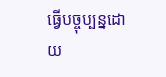ធ្វើបច្ចុប្បន្នដោយ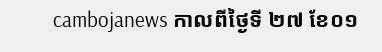cambojanews កាលពីថ្ងៃទី ២៧ ខែ០១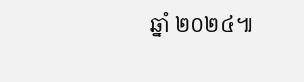ឆ្នាំ ២០២៤៕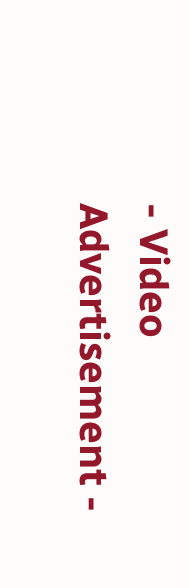- Video Advertisement -